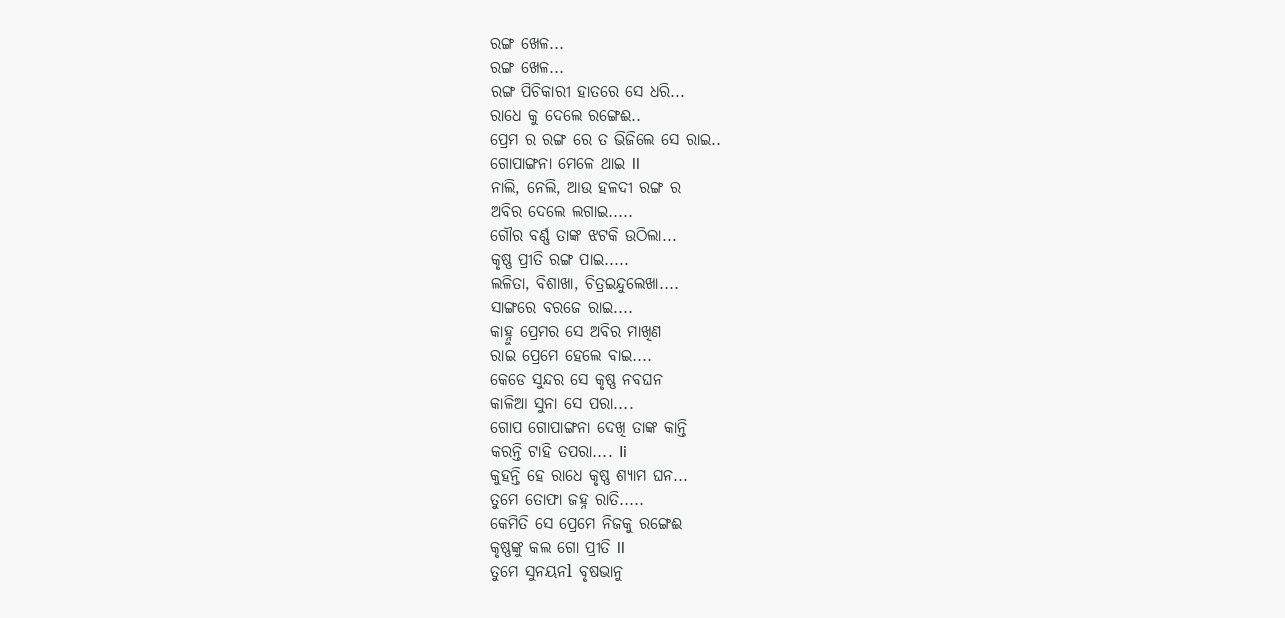ରଙ୍ଗ ଖେଳ...
ରଙ୍ଗ ଖେଳ...
ରଙ୍ଗ ପିଚିକାରୀ ହାତରେ ସେ ଧରି...
ରାଧେ କୁ ଦେଲେ ରଙ୍ଗେଈ..
ପ୍ରେମ ର ରଙ୍ଗ ରେ ତ ଭିଜିଲେ ସେ ରାଇ..
ଗୋପାଙ୍ଗନା ମେଳେ ଥାଇ ll
ନାଲି, ନେଲି, ଆଉ ହଳଦୀ ରଙ୍ଗ ର
ଅବିର ଦେଲେ ଲଗାଇ.....
ଗୌର ବର୍ଣ୍ଣ ତାଙ୍କ ଝଟକି ଉଠିଲା...
କୃଷ୍ଣ ପ୍ରୀତି ରଙ୍ଗ ପାଇ.....
ଲଳିତା, ବିଶାଖା, ଚିତ୍ରଇନ୍ଦୁଲେଖା....
ସାଙ୍ଗରେ ବରଜେ ରାଇ....
କାହ୍ନୁ ପ୍ରେମର ସେ ଅବିର ମାଖିଣ
ରାଇ ପ୍ରେମେ ହେଲେ ବାଇ....
କେଡେ ସୁନ୍ଦର ସେ କୃଷ୍ଣ ନବଘନ
କାଳିଆ ସୁନା ସେ ପରା....
ଗୋପ ଗୋପାଙ୍ଗନା ଦେଖି ତାଙ୍କ କାନ୍ତି
କରନ୍ତି ଟାହି ତପରା.... Ii
କୁହନ୍ତି ହେ ରାଧେ କୃଷ୍ଣ ଶ୍ୟାମ ଘନ...
ତୁମେ ତୋଫା ଜହ୍ନ ରାତି.....
କେମିତି ସେ ପ୍ରେମେ ନିଜକୁ ରଙ୍ଗେଈ
କୃଷ୍ଣଙ୍କୁ କଲ ଗୋ ପ୍ରୀତି ll
ତୁମେ ସୁନୟନl ବୃଷଭାନୁ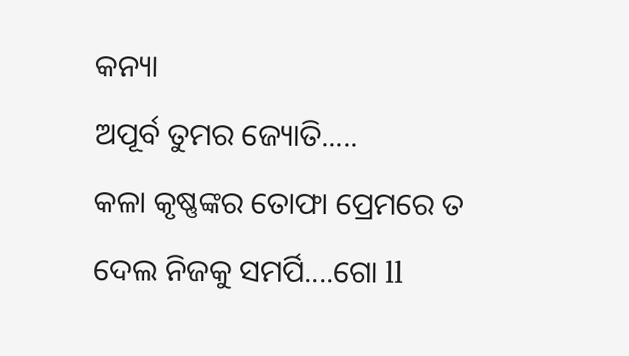କନ୍ୟା
ଅପୂର୍ବ ତୁମର ଜ୍ୟୋତି.....
କଳା କୃଷ୍ଣଙ୍କର ତୋଫା ପ୍ରେମରେ ତ
ଦେଲ ନିଜକୁ ସମର୍ପି....ଗୋ ll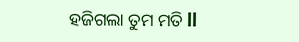ହଜିଗଲା ତୁମ ମତି ll